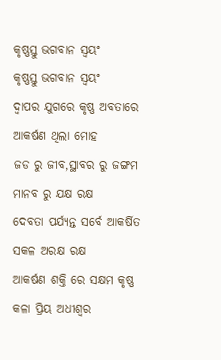କୃଷ୍ଣସ୍ତୁ ଭଗବାନ ସ୍ଵୟଂ
କୃଷ୍ଣସ୍ତୁ ଭଗବାନ ସ୍ଵୟଂ
ଦ୍ଵାପର ଯୁଗରେ କୃଷ୍ଣ ଅବତାରେ
ଆକର୍ଷଣ ଥିଲା ମୋହ
ଜଡ ରୁ ଜୀବ,ସ୍ଥାବର ରୁ ଜଙ୍ଗମ
ମାନବ ରୁ ଯକ୍ଷ ରକ୍ଷ
ଦେବତା ପର୍ଯ୍ୟନ୍ତ ସର୍ବେ ଆକର୍ଷିତ
ସକଳ ଅରକ୍ଷ ରକ୍ଷ
ଆକର୍ଷଣ ଶକ୍ତି ରେ ସକ୍ଷମ କୃଷ୍ଣ
କଳା ପ୍ରିୟ ଅଧୀଶ୍ଵର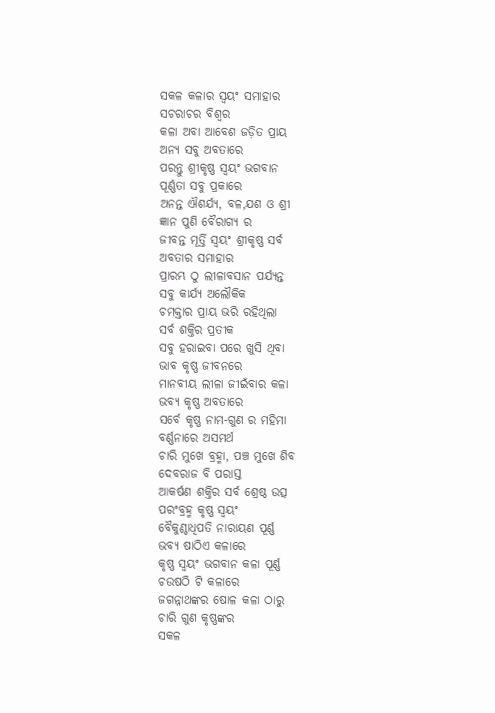ସକଳ କଳାର ସ୍ଵୟଂ ସମାହାର
ସଚରାଚର ବିଶ୍ଵର
କଳା ଅବା ଆବେଶ ଜଡ଼ିତ ପ୍ରାୟ
ଅନ୍ୟ ସବୁ ଅବତାରେ
ପରନ୍ତୁ ଶ୍ରୀକୃଷ୍ଣ ସ୍ୱୟଂ ଭଗବାନ
ପୂର୍ଣ୍ଣତା ସବୁ ପ୍ରକାରେ
ଅନନ୍ତ ଐଶର୍ଯ୍ୟ, ବଳ,ଯଶ ଓ ଶ୍ରୀ
ଜ୍ଞାନ ପୁଣି ବୈରାଗ୍ୟ ର
ଜୀବନ୍ତ ମୂର୍ତ୍ତି ସ୍ଵୟଂ ଶ୍ରୀକୃଷ୍ଣ ସର୍ବ
ଅବତାର ସମାହାର
ପ୍ରାରମ୍ଭ ଠୁ ଲୀଳାବସାନ ପର୍ଯ୍ୟନ୍ତ
ସବୁ କାର୍ଯ୍ୟ ଅଲୌକିକ
ଚମକ୍ତାର ପ୍ରାୟ ଭରି ରହିଥିଲା
ସର୍ବ ଶକ୍ତିର ପ୍ରତୀକ
ସବୁ ହରାଇବା ପରେ ଖୁସି ଥିବା
ଭାବ କୃଷ୍ଣ ଜୀବନରେ
ମାନବୀୟ ଲୀଳା ଜୀଇଁବାର କଳା
ଭବ୍ୟ କୃଷ୍ଣ ଅବତାରେ
ସର୍ବେ କୃଷ୍ଣ ନାମ-ଗୁଣ ର ମହିମା
ବର୍ଣ୍ଣନାରେ ଅସମର୍ଥ
ଚାରି ମୁଖେ ବ୍ରହ୍ମା, ପଞ୍ଚ ମୁଖେ ଶିବ
ଦେବରାଜ ବି ପରାସ୍ତ
ଆକର୍ଷଣ ଶକ୍ତିର ସର୍ବ ଶ୍ରେଷ୍ଠ ଉତ୍ସ
ପରଂବ୍ରହ୍ମ କୃଷ୍ଣ ସ୍ଵୟଂ
ବୈକୁଣ୍ଠାଧିପତି ନାରାୟଣ ପୂର୍ଣ୍ଣ
ଭବ୍ୟ ଷାଠିଏ କଳାରେ
କୃଷ୍ଣ ସ୍ୱୟଂ ଭଗବାନ କଳା ପୂର୍ଣ୍ଣ
ଚଉଷଠି ଟି କଳାରେ
ଜଗନ୍ନାଥଙ୍କର ଷୋଳ କଳା ଠାରୁ
ଚାରି ଗୁଣ କୃଷ୍ଣଙ୍କର
ସକଳ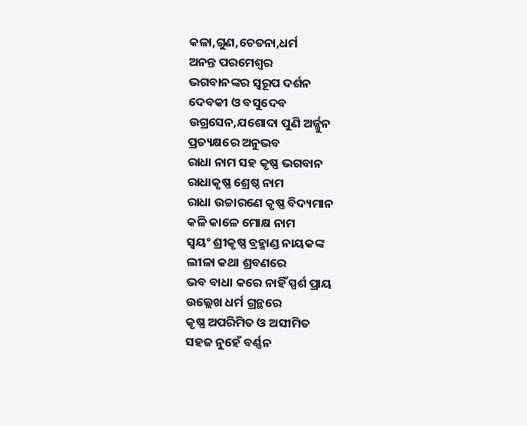କଳା,ଗୁଣ,ଚେତନା,ଧର୍ମ
ଅନନ୍ତ ପରମେଶ୍ବର
ଭଗବାନଙ୍କର ସ୍ବରୂପ ଦର୍ଶନ
ଦେବକୀ ଓ ବସୁଦେବ
ଉଗ୍ରସେନ,ଯଶୋଦା ପୁଣି ଅର୍ଜ୍ଜୁନ
ପ୍ରତ୍ୟକ୍ଷରେ ଅନୁଭବ
ରାଧା ନାମ ସହ କୃଷ୍ଣ ଭଗବାନ
ରାଧାକୃଷ୍ଣ ଶ୍ରେଷ୍ଠ ନାମ
ରାଧା ଉଚ୍ଚାରଣେ କୃଷ୍ଣ ବିଦ୍ୟମାନ
କଳି କାଳେ ମୋକ୍ଷ ନାମ
ସ୍ଵୟଂ ଶ୍ରୀକୃଷ୍ଣ ବ୍ରହ୍ମାଣ୍ଡ ନାୟକଙ୍କ
ଲୀଳା କଥା ଶ୍ରବଣରେ
ଭବ ବାଧା କରେ ନାହିଁ ସ୍ପର୍ଶ ପ୍ରାୟ
ଉଲ୍ଲେଖ ଧର୍ମ ଗ୍ରନ୍ଥରେ
କୃଷ୍ଣ ଅପରିମିତ ଓ ଅସୀମିତ
ସହଜ ନୁହେଁ ବର୍ଣ୍ଣନ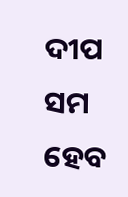ଦୀପ ସମ ହେବ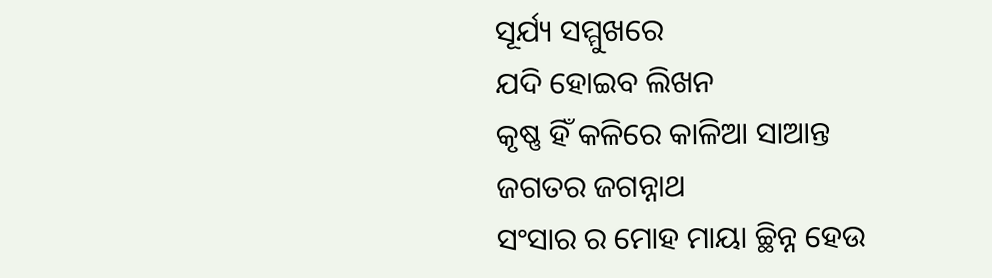ସୂର୍ଯ୍ୟ ସମ୍ମୁଖରେ
ଯଦି ହୋଇବ ଲିଖନ
କୃଷ୍ଣ ହିଁ କଳିରେ କାଳିଆ ସାଆନ୍ତ
ଜଗତର ଜଗନ୍ନାଥ
ସଂସାର ର ମୋହ ମାୟା ଚ୍ଛିନ୍ନ ହେଉ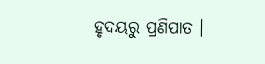ହୃଦୟରୁ ପ୍ରଣିପାତ ।